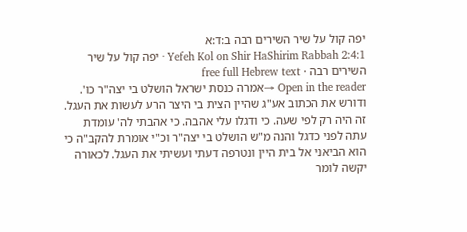יפה קול על שיר השירים רבה ב:ד:א
Yefeh Kol on Shir HaShirim Rabbah 2:4:1 · יפה קול על שיר השירים רבה · free full Hebrew text
Open in the reader →אמרה כנסת ישראל הושלט בי יצה"ר כו'. ודורש את הכתוב אע"ג שהיין הצית בי היצר הרע לעשות את העגל. זה היה רק לפי שעה. כי ודגלו עלי אהבה. כי אהבתי לה' עומדת עתה לפני כדגל והנה מ"ש הושלט בי יצה"ר וכ"י אומרת להקב"ה כי הוא הביאני אל בית היין ונטרפה דעתי ועשיתי את העגל. לכאורה יקשה לומר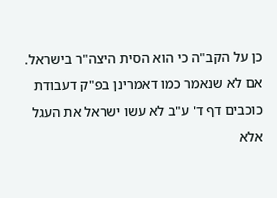כן על הקב"ה כי הוא הסית היצה"ר בישראל. אם לא שנאמר כמו דאמרינן בפ"ק דעבודת כוכבים דף ד' ע"ב לא עשו ישראל את העגל אלא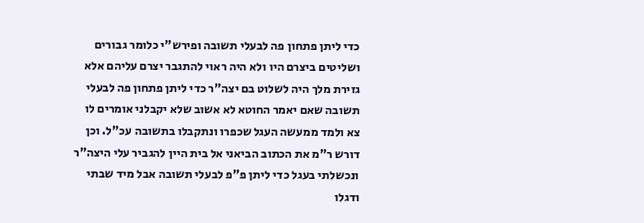כדי ליתן פתחון פה לבעלי תשובה ופירש"י כלומר גבורים ושליטים ביצרם היו ולא היה ראוי להתגבר יצרם עליהם אלא גזירת מלך היה לשלוט בם יצה"ר כדי ליתן פתחון פה לבעלי תשובה שאם יאמר החוטא לא אשוב שלא יקבלני אומרים לו צא ולמד ממעשה העגל שכפרו ונתקבלו בתשובה עכ"ל. וכן דורש ר"מ את הכתוב הביאני אל בית היין להגביר עלי היצה"ר ונכשלתי בעגל כדי ליתן פ"פ לבעלי תשובה אבל מיד שבתי ודגלו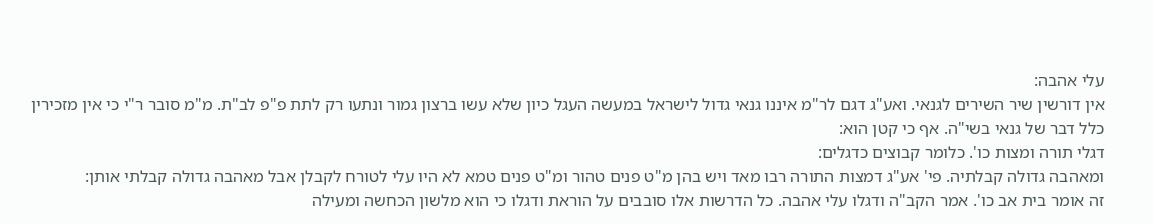עלי אהבה:
אין דורשין שיר השירים לגנאי. ואע"ג דגם לר"מ איננו גנאי גדול לישראל במעשה העגל כיון שלא עשו ברצון גמור ונתעו רק לתת פ"פ לב"ת. מ"מ סובר ר"י כי אין מזכירין כלל דבר של גנאי בשי"ה. אף כי קטן הוא:
דגלי תורה ומצות כו'. כלומר קבוצים כדגלים:
ומאהבה גדולה קבלתיה. פי' אע"ג דמצות התורה רבו מאד ויש בהן מ"ט פנים טהור ומ"ט פנים טמא לא היו עלי לטורח לקבלן אבל מאהבה גדולה קבלתי אותן:
זה אומר בית אב כו'. אמר הקב"ה ודגלו עלי אהבה. כל הדרשות אלו סובבים על הוראת ודגלו כי הוא מלשון הכחשה ומעילה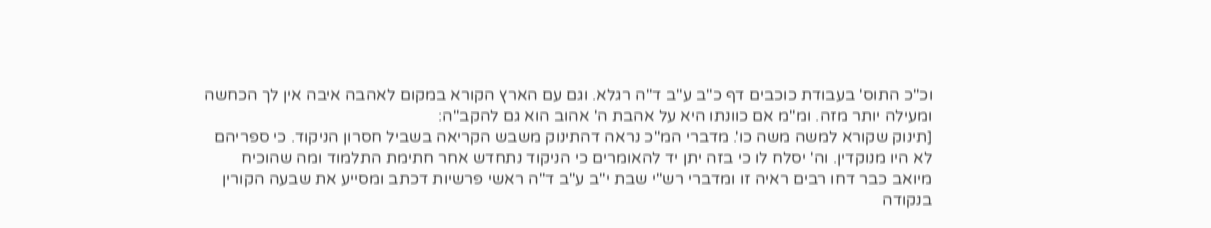וכ"כ התוס' בעבודת כוכבים דף כ"ב ע"ב ד"ה רגלא. וגם עם הארץ הקורא במקום לאהבה איבה אין לך הכחשה ומעילה יותר מזה. ומ"מ אם כוונתו היא על אהבת ה' אהוב הוא גם להקב"ה:
[תינוק שקורא למשה משה כו'. מדברי המ"כ נראה דהתינוק משבש הקריאה בשביל חסרון הניקוד. כי ספריהם לא היו מנוקדין. וה' יסלח לו כי בזה יתן יד להאומרים כי הניקוד נתחדש אחר חתימת התלמוד ומה שהוכיח מיואב כבר דחו רבים ראיה זו ומדברי רש"י שבת י"ב ע"ב ד"ה ראשי פרשיות דכתב ומסייע את שבעה הקורין בנקודה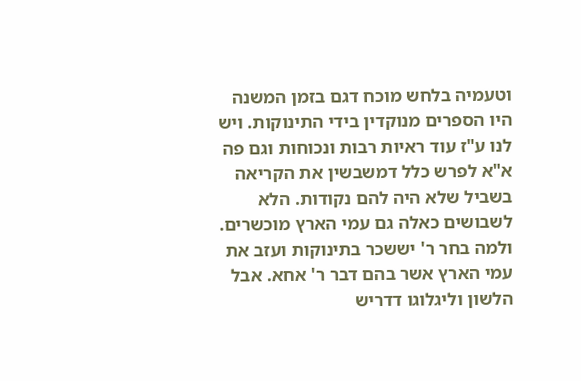וטעמיה בלחש מוכח דגם בזמן המשנה היו הספרים מנוקדין בידי התינוקות. ויש לנו ע"ז עוד ראיות רבות ונכוחות וגם פה א"א לפרש כלל דמשבשין את הקריאה בשביל שלא היה להם נקודות. הלא לשבושים כאלה גם עמי הארץ מוכשרים. ולמה בחר ר' יששכר בתינוקות ועזב את עמי הארץ אשר בהם דבר ר' אחא. אבל הלשון וליגלוגו דדריש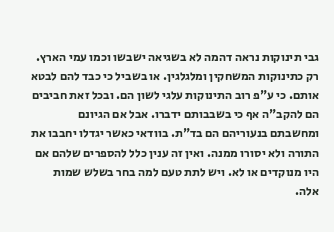גבי תינוקות נראה דהמה לא בשגיאה ישבשו וכמו עמי הארץ. רק כתינוקות המשחקין ומלגלגין. או בשביל כי כבד להם לבטא אותם. כי ע"פ רוב התינוקות עלגי לשון הם. ובכל זאת חביבים הם להקב"ה אף כי בשבבותם ידברו. אבל אם הגיונם ומחשבתם בנעוריהם הם בד"ת. בוודאי כאשר יגדלו יחבבו את התורה ולא יסורו ממנה. ואין זה ענין כלל להספרים שלהם אם היו מנוקדים או לא. ויש לתת טעם למה בחר בשלש שמות אלה.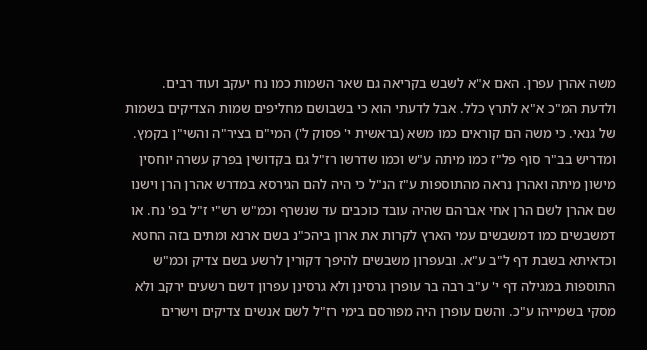משה אהרן עפרן. האם א"א לשבש בקריאה גם שאר השמות כמו נח יעקב ועוד רבים. ולדעת המ"כ א"א לתרץ כלל. אבל לדעתי הוא כי בשבושם מחליפים שמות הצדיקים בשמות של גנאי. כי משה הם קוראים כמו משא (בראשית י' פסוק ל') המי"ם בציר"ה והשי"ן בקמץ. ומדריש בב"ר סוף פל"ז כמו מיתה ע"ש וכמו שדרשו רז"ל גם בקדושין בפרק עשרה יוחסין מישון מיתה ואהרן נראה מהתוספות ע"ז הנ"ל כי היה להם הגירסא במדרש אהרן הרן וישנו שם אהרן לשם הרן אחי אברהם שהיה עובד כוכבים עד שנשרף וכמ"ש רש"י ז"ל בפ' נח. או דמשבשים כמו דמשבשים עמי הארץ לקרות את ארון ביהכ"נ בשם ארנא ומתים בזה החטא וכדאיתא בשבת דף ל"ב ע"א. ובעפרון משבשים להיפך דקורין לרשע בשם צדיק וכמ"ש התוספות במגילה דף י' ע"ב רבה בר עופרן גרסינן ולא גרסינן עפרון דשם רשעים ירקב ולא מסקי בשמייהו ע"כ. והשם עופרן היה מפורסם בימי רז"ל לשם אנשים צדיקים וישרים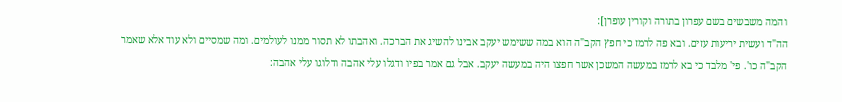והמה משבשים בשם עפרון בתורה וקורין עופרן]:
הה"ד ועשית יריעות עזים. ובא פה לרמז כי חפץ הקב"ה הוא במה ששימש יעקב אבינו להשיג את הברכה. ואהבתו לא תסור ממנו לעולמים. ומה שמסיים ולא עוד אלא שאמר הקב"ה כו'. פי' מלבד כי בא לרמז במעשה המשכן אשר חפצו היה במעשה יעקב. אבל גם אמר בפיו ודגלו עלי אהבה ודלוגו עלי אהבה: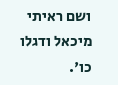ושם ראיתי מיכאל ודגלו כו'.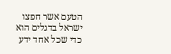הטעם אשר חפצו ישראל בדגלים הוא כדי שכל אחד ידע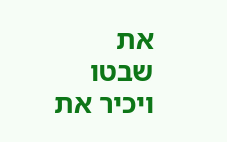את שבטו ויכיר את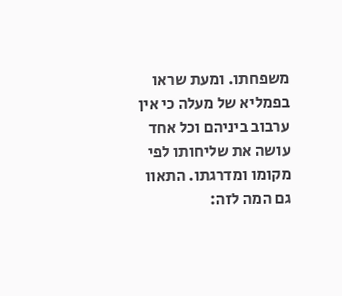משפחתו. ומעת שראו בפמליא של מעלה כי אין ערבוב ביניהם וכל אחד עושה את שליחותו לפי מקומו ומדרגתו. התאוו גם המה לזה: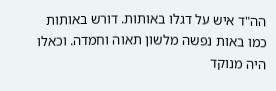הה"ד איש על דגלו באותות. דורש באותות כמו באות נפשה מלשון תאוה וחמדה. וכאלו היה מנוקד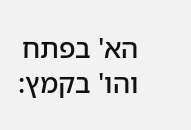הא' בפתח והו' בקמץ: